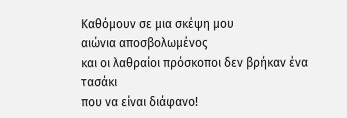Καθόμουν σε μια σκέψη μου
αιώνια αποσβολωμένος
και οι λαθραίοι πρόσκοποι δεν βρήκαν ένα τασάκι
που να είναι διάφανο!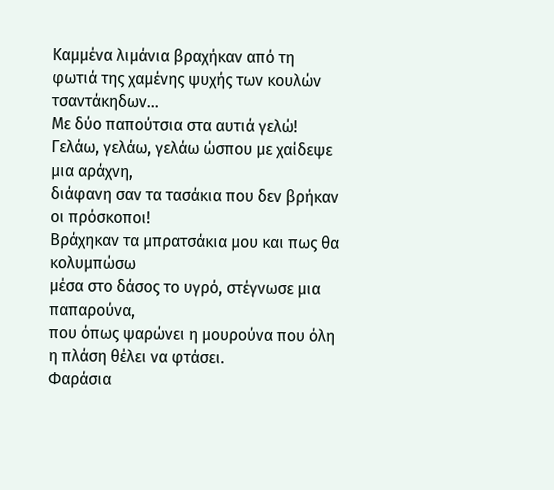Καμμένα λιμάνια βραχήκαν από τη
φωτιά της χαμένης ψυχής των κουλών τσαντάκηδων...
Με δύο παπούτσια στα αυτιά γελώ!
Γελάω, γελάω, γελάω ώσπου με χαίδεψε μια αράχνη,
διάφανη σαν τα τασάκια που δεν βρήκαν οι πρόσκοποι!
Βράχηκαν τα μπρατσάκια μου και πως θα κολυμπώσω
μέσα στο δάσος το υγρό, στέγνωσε μια παπαρούνα,
που όπως ψαρώνει η μουρούνα που όλη η πλάση θέλει να φτάσει.
Φαράσια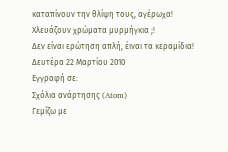καταπίνουν την θλίψη τους, αγέρωχα!
Χλευάζουν χρώματα μυρμήγκια ;!
Δεν είναι ερώτηση απλή, έιναι τα κεραμίδια!
Δευτέρα 22 Μαρτίου 2010
Εγγραφή σε:
Σχόλια ανάρτησης (Atom)
Γεμίζω με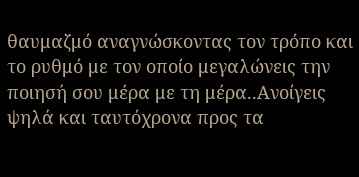θαυμαζμό αναγνώσκοντας τον τρόπο και το ρυθμό με τον οποίο μεγαλώνεις την ποιησή σου μέρα με τη μέρα..Ανοίγεις ψηλά και ταυτόχρονα προς τα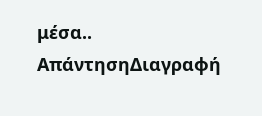μέσα..
ΑπάντησηΔιαγραφή